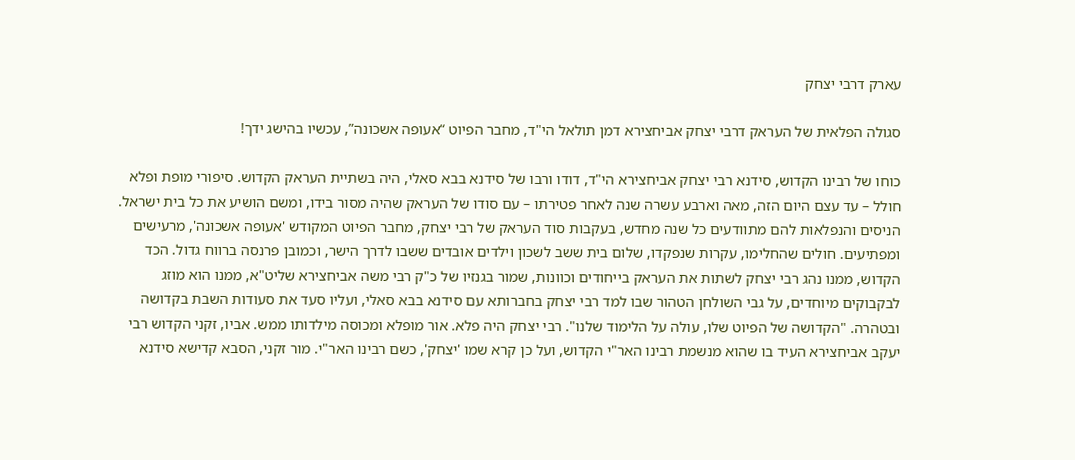עארק דרבי יצחק

סגולה הפלאית של העראק דרבי יצחק אביחצירא דמן תולאל הי"ד, מחבר הפיוט “אעופה אשכונה”, עכשיו בהישג ידך!

כוחו של רבינו הקדוש, סידנא רבי יצחק אביחצירא הי"ד, דודו ורבו של סידנא בבא סאלי, היה בשתיית העראק הקדוש. סיפורי מופת ופלא חולל – עד עצם היום הזה, מאה וארבע עשרה שנה לאחר פטירתו – עם סודו של העראק שהיה מסור בידו, ומשם הושיע את כל בית ישראל. הניסים והנפלאות להם מתוודעים כל שנה מחדש, בעקבות סוד העראק של רבי יצחק, מחבר הפיוט המקודש 'אעופה אשכונה', מרעישים ומפתיעים. חולים שהחלימו, עקרות שנפקדו, שלום בית ששב לשכון וילדים אובדים ששבו לדרך הישר, וכמובן פרנסה ברווח גדול. הכד הקדוש, ממנו נהג רבי יצחק לשתות את העראק בייחודים וכוונות, שמור בגנזיו של כ"ק רבי משה אביחצירא שליט"א, ממנו הוא מוזג לבקבוקים מיוחדים, על גבי השולחן הטהור שבו למד רבי יצחק בחברותא עם סידנא בבא סאלי, ועליו סעד את סעודות השבת בקדושה ובטהרה. "הקדושה של הפיוט שלו, עולה על הלימוד שלנו". רבי יצחק היה פלא. אור מופלא ומכוסה מילדותו ממש. אביו, זקני הקדוש רבי יעקב אביחצירא העיד בו שהוא מנשמת רבינו האר"י הקדוש, ועל כן קרא שמו 'יצחק', כשם רבינו האר"י. מור זקני, הסבא קדישא סידנא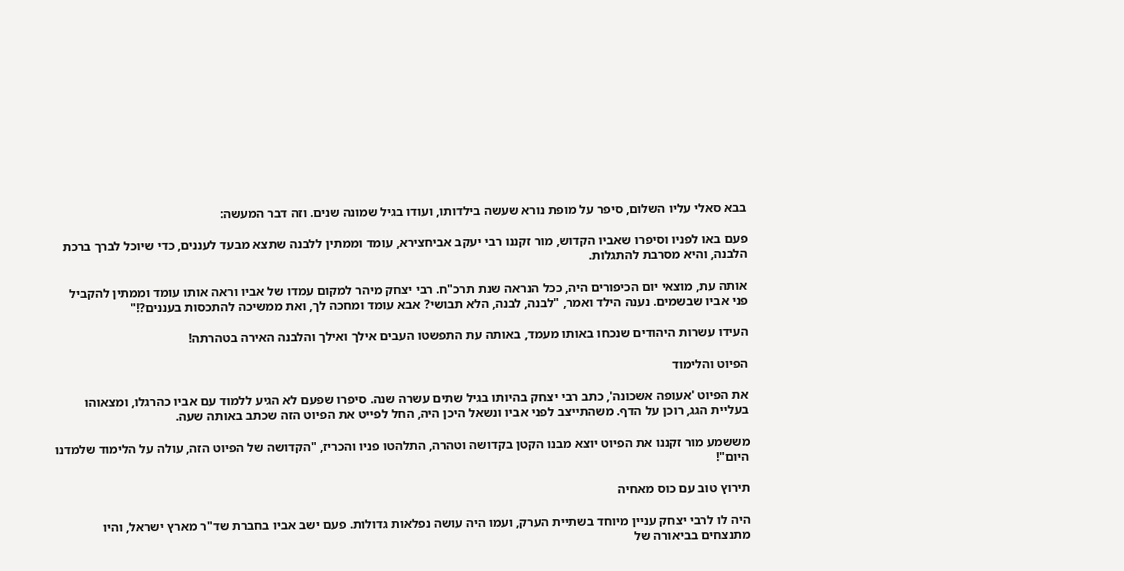בבא סאלי עליו השלום, סיפר על מופת נורא שעשה בילדותו, ועודו בגיל שמונה שנים. וזה דבר המעשה:

פעם באו לפניו וסיפרו שאביו הקדוש, מור זקננו רבי יעקב אביחצירא, עומד וממתין ללבנה שתצא מבעד לעננים, כדי שיוכל לברך ברכת הלבנה, והיא מסרבת להתגלות.

אותה עת, מוצאי יום הכיפורים היה, ככל הנראה שנת תרכ"ח. רבי יצחק מיהר למקום עמדו של אביו וראה אותו עומד וממתין להקביל פני אביו שבשמים. נענה הילד ואמר, "לבנה, לבנה, הלא תבושי? אבא עומד ומחכה לך, ואת ממשיכה להתכסות בעננים?!"

העידו עשרות היהודים שנכחו באותו מעמד, באותה עת התפשטו העבים אילך ואילך והלבנה האירה בטהרתה!

הפיוט והלימוד

את הפיוט 'אעופה אשכונה', כתב רבי יצחק בהיותו בגיל שתים עשרה שנה. סיפרו שפעם לא הגיע ללמוד עם אביו כהרגלו, ומצאוהו בעליית הגג, רוכן על הדף. משהתייצב לפני אביו ונשאל היכן היה, החל לפייט את הפיוט הזה שכתב באותה שעה.

מששמע מור זקננו את הפיוט יוצא מבנו הקטן בקדושה וטהרה, התלהטו פניו והכריז, "הקדושה של הפיוט הזה, עולה על הלימוד שלמדנו היום"!

תירוץ טוב עם כוס מאחיה

היה לו לרבי יצחק עניין מיוחד בשתיית הערק, ועמו היה עושה נפלאות גדולות. פעם ישב אביו בחברת שד"ר מארץ ישראל, והיו מתנצחים בביאורה של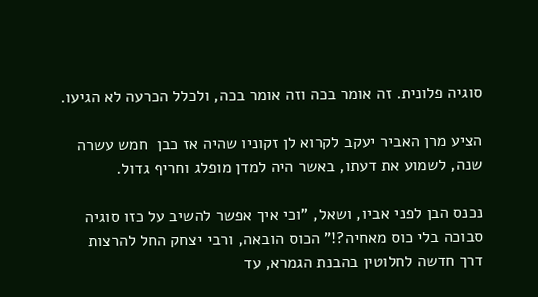סוגיה פלונית. זה אומר בכה וזה אומר בכה, ולכלל הכרעה לא הגיעו.

הציע מרן האביר יעקב לקרוא לן זקוניו שהיה אז כבן  חמש עשרה שנה, לשמוע את דעתו, באשר היה למדן מופלג וחריף גדול.

נכנס הבן לפני אביו, ושאל, "וכי איך אפשר להשיב על כזו סוגיה סבוכה בלי כוס מאחיה?!" הכוס הובאה, ורבי יצחק החל להרצות דרך חדשה לחלוטין בהבנת הגמרא, עד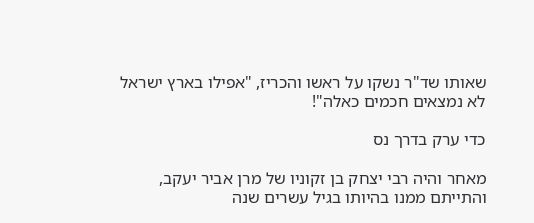שאותו שד"ר נשקו על ראשו והכריז, "אפילו בארץ ישראל לא נמצאים חכמים כאלה"!

כדי ערק בדרך נס

מאחר והיה רבי יצחק בן זקוניו של מרן אביר יעקב, והתייתם ממנו בהיותו בגיל עשרים שנה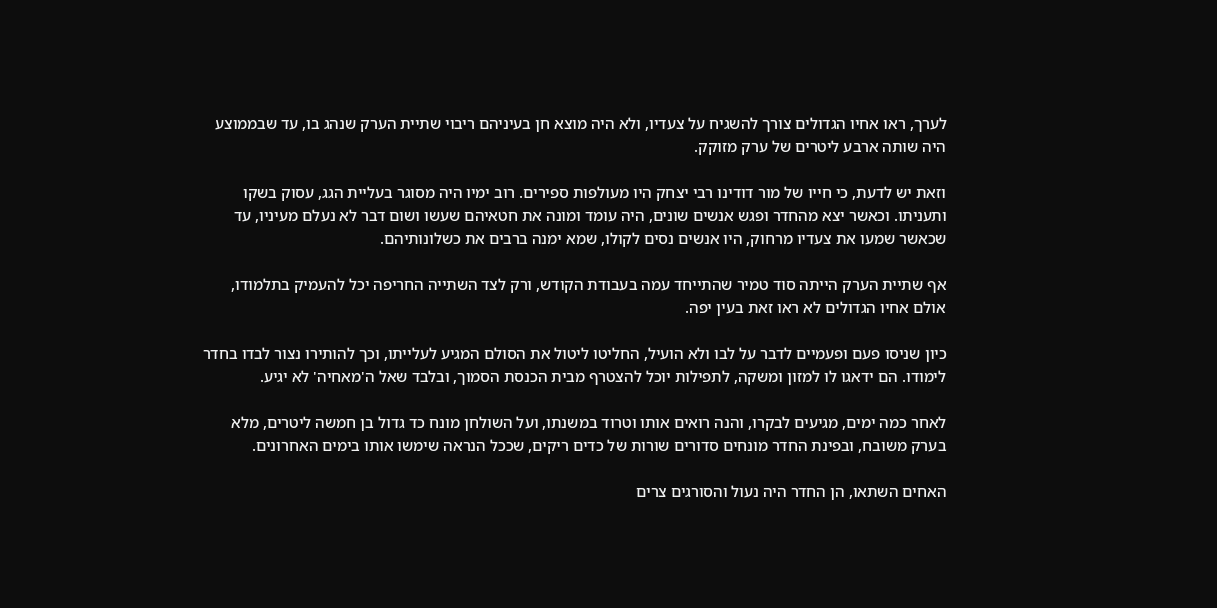לערך, ראו אחיו הגדולים צורך להשגיח על צעדיו, ולא היה מוצא חן בעיניהם ריבוי שתיית הערק שנהג בו, עד שבממוצע היה שותה ארבע ליטרים של ערק מזוקק.

וזאת יש לדעת, כי חייו של מור דודינו רבי יצחק היו מעולפות ספירים. רוב ימיו היה מסוגר בעליית הגג, עסוק בשקו ותעניתו. וכאשר יצא מהחדר ופגש אנשים שונים, היה עומד ומונה את חטאיהם שעשו ושום דבר לא נעלם מעיניו, עד שכאשר שמעו את צעדיו מרחוק, היו אנשים נסים לקולו, שמא ימנה ברבים את כשלונותיהם.

אף שתיית הערק הייתה סוד טמיר שהתייחד עמה בעבודת הקודש, ורק לצד השתייה החריפה יכל להעמיק בתלמודו, אולם אחיו הגדולים לא ראו זאת בעין יפה.

כיון שניסו פעם ופעמיים לדבר על לבו ולא הועיל, החליטו ליטול את הסולם המגיע לעלייתו, וכך להותירו נצור לבדו בחדר לימודו. הם ידאגו לו למזון ומשקה, לתפילות יוכל להצטרף מבית הכנסת הסמוך, ובלבד שאל ה'מאחיה' לא יגיע.

לאחר כמה ימים, מגיעים לבקרו, והנה רואים אותו וטרוד במשנתו, ועל השולחן מונח כד גדול בן חמשה ליטרים, מלא בערק משובח, ובפינת החדר מונחים סדורים שורות של כדים ריקים, שככל הנראה שימשו אותו בימים האחרונים.

האחים השתאו, הן החדר היה נעול והסורגים צרים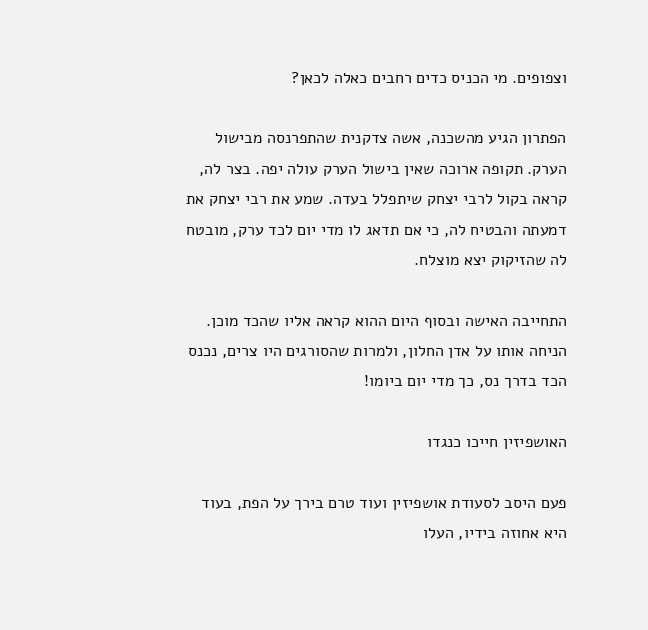וצפופים. מי הכניס כדים רחבים כאלה לכאן?

הפתרון הגיע מהשכנה, אשה צדקנית שהתפרנסה מבישול הערק. תקופה ארוכה שאין בישול הערק עולה יפה. בצר לה, קראה בקול לרבי יצחק שיתפלל בעדה. שמע את רבי יצחק את דמעתה והבטיח לה, כי אם תדאג לו מדי יום לכד ערק, מובטח לה שהזיקוק יצא מוצלח.

התחייבה האישה ובסוף היום ההוא קראה אליו שהכד מוכן. הניחה אותו על אדן החלון, ולמרות שהסורגים היו צרים, נכנס הכד בדרך נס, כך מדי יום ביומו!

האושפיזין חייכו כנגדו

פעם היסב לסעודת אושפיזין ועוד טרם בירך על הפת, בעוד היא אחוזה בידיו, העלו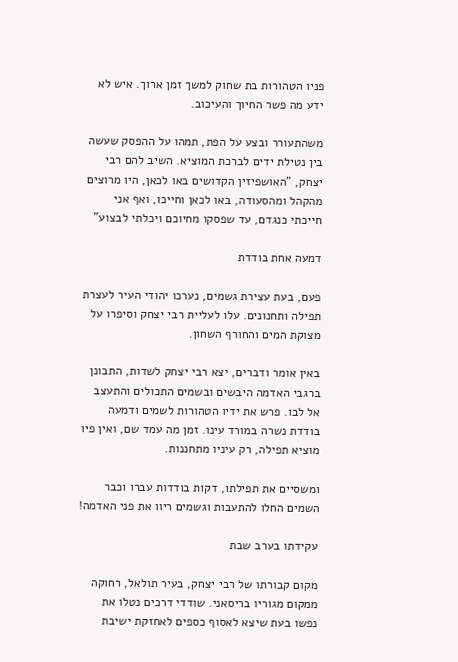פניו הטהורות בת שחוק למשך זמן ארוך. איש לא ידע מה פשר החיוך והעיכוב.

משהתעורר ובצע על הפת, תמהו על ההפסק שעשה בין נטילת ידים לברכת המוציא. השיב להם רבי יצחק, "האושפיזין הקדושים באו לכאן, היו מרוצים מהקהל ומהסעודה, באו לכאן וחייכו, ואף אני חייכתי כנגדם, עד שפסקו מחיוכם ויכלתי לבצוע"

דמעה אחת בודדת

פעם, בעת עצירת גשמים, נערכו יהודי העיר לעצרת תפילה ותחנונים. עלו לעליית רבי יצחק וסיפרו על מצוקת המים והחורף השחון.

באין אומר ודברים, יצא רבי יצחק לשדות, התבונן ברגבי האדמה היבשים ובשמים התכולים והתעצב אל לבו. פרש את ידיו הטהורות לשמים ודמעה בודדת נשרה במורד עינו. זמן מה עמד שם, ואין פיו מוציא תפילה, רק עיניו מתחננות.

ומשסיים את תפילתו, דקות בודדות עברו וכבר השמים החלו להתעבות וגשמים ריוו את פני האדמה!

עקידתו בערב שבת

מקום קבורתו של רבי יצחק, בעיר תולאל, רחוקה ממקום מגוריו בריסאני. שודדי דרכים נטלו את נפשו בעת שיצא לאסוף כספים לאחזקת ישיבת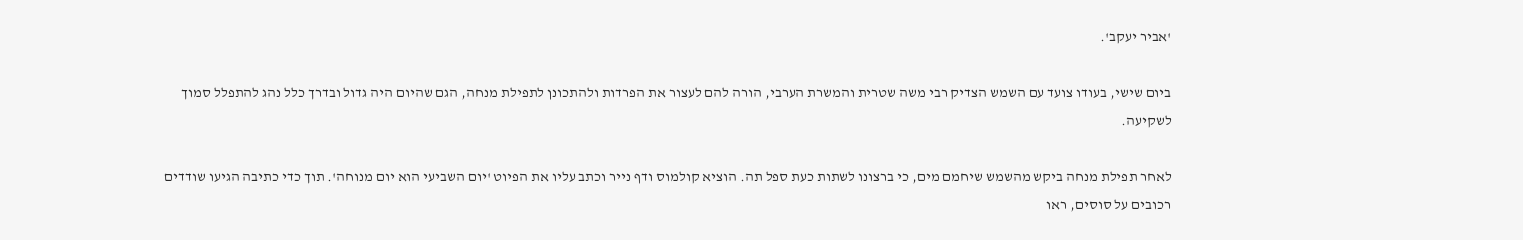'אביר יעקב'.

ביום שישי, בעודו צועד עם השמש הצדיק רבי משה שטרית והמשרת הערבי, הורה להם לעצור את הפרדות ולהתכונן לתפילת מנחה, הגם שהיום היה גדול ובדרך כלל נהג להתפלל סמוך לשקיעה.

לאחר תפילת מנחה ביקש מהשמש שיחמם מים, כי ברצונו לשתות כעת ספל תה. הוציא קולמוס ודף נייר וכתב עליו את הפיוט 'יום השביעי הוא יום מנוחה'. תוך כדי כתיבה הגיעו שודדים רכובים על סוסים, ראו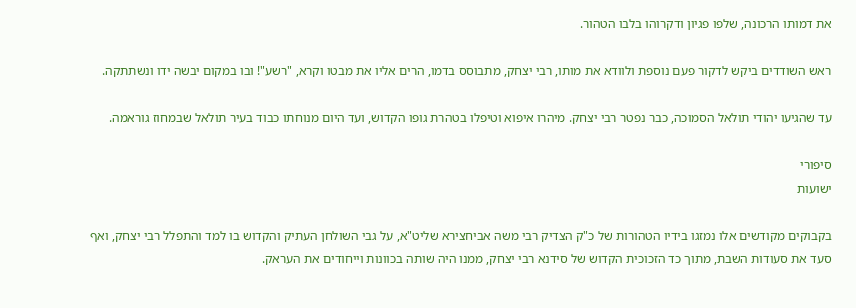את דמותו הרכונה, שלפו פגיון ודקרוהו בלבו הטהור.

ראש השודדים ביקש לדקור פעם נוספת ולוודא את מותו, רבי יצחק, מתבוסס בדמו, הרים אליו את מבטו וקרא, "רשע"! ובו במקום יבשה ידו ונשתתקה.

עד שהגיעו יהודי תולאל הסמוכה, כבר נפטר רבי יצחק. מיהרו איפוא וטיפלו בטהרת גופו הקדוש, ועד היום מנוחתו כבוד בעיר תולאל שבמחוז גוראמה.

סיפורי
ישועות

בקבוקים מקודשים אלו נמזגו בידיו הטהורות של כ"ק הצדיק רבי משה אביחצירא שליט"א, על גבי השולחן העתיק והקדוש בו למד והתפלל רבי יצחק, ואף סעד את סעודות השבת, מתוך כד הזכוכית הקדוש של סידנא רבי יצחק, ממנו היה שותה בכוונות וייחודים את העראק.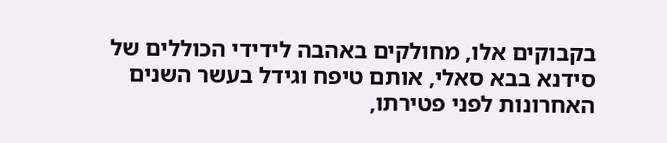בקבוקים אלו, מחולקים באהבה לידידי הכוללים של סידנא בבא סאלי, אותם טיפח וגידל בעשר השנים האחרונות לפני פטירתו,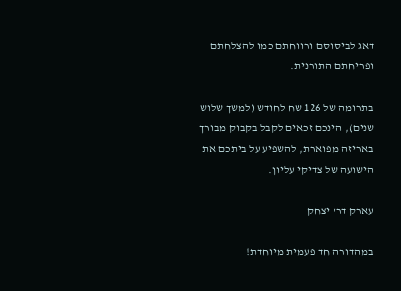דאג לביסוסם ורווחתם כמו להצלחתם ופריחתם התורנית.

בתרומה של 126 שח לחודש (למשך שלוש שנים), הינכם זכאים לקבל בקבוק מבורך באריזה מפוארת, להשפיע על ביתכם את הישועה של צדיקי עליון.

עארק דר' יצחק

במהדורה חד פעמית מיוחדת!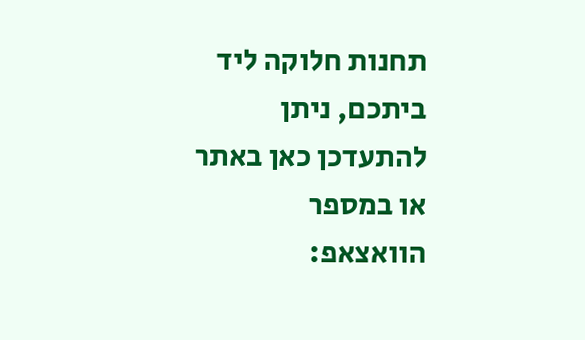תחנות חלוקה ליד ביתכם, ניתן להתעדכן כאן באתר או במספר הוואצאפ: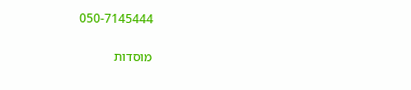050-7145444

מוסדות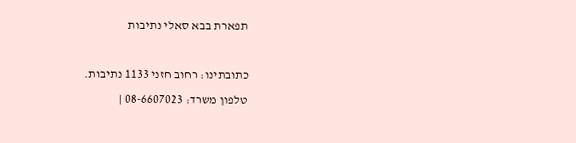תפארת בבא סאלי נתיבות

כתובתינו: רחוב חזני 1133 נתיבות.
טלפון משרד: 08-6607023 |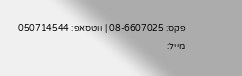פקס: 08-6607025 | ווטסאפ: 050714544
מייל: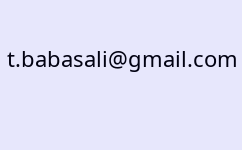t.babasali@gmail.com